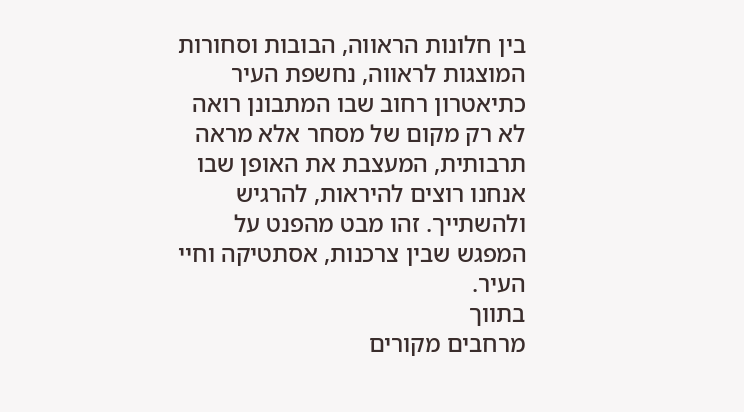בין חלונות הראווה, הבובות וסחורות המוצגות לראווה, נחשפת העיר כתיאטרון רחוב שבו המתבונן רואה לא רק מקום של מסחר אלא מראה תרבותית, המעצבת את האופן שבו אנחנו רוצים להיראות, להרגיש ולהשתייך. זהו מבט מהפנט על המפגש שבין צרכנות, אסתטיקה וחיי העיר.
בתווך
מרחבים מקורים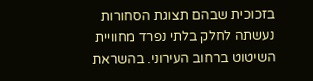בזכוכית שבהם תצוגת הסחורות נעשתה לחלק בלתי נפרד מחוויית השיטוט ברחוב העירוני. בהשראת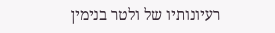רעיונותיו של ולטר בנימין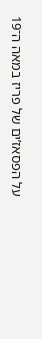על הפסאז’ים של פריז במאה ה־19